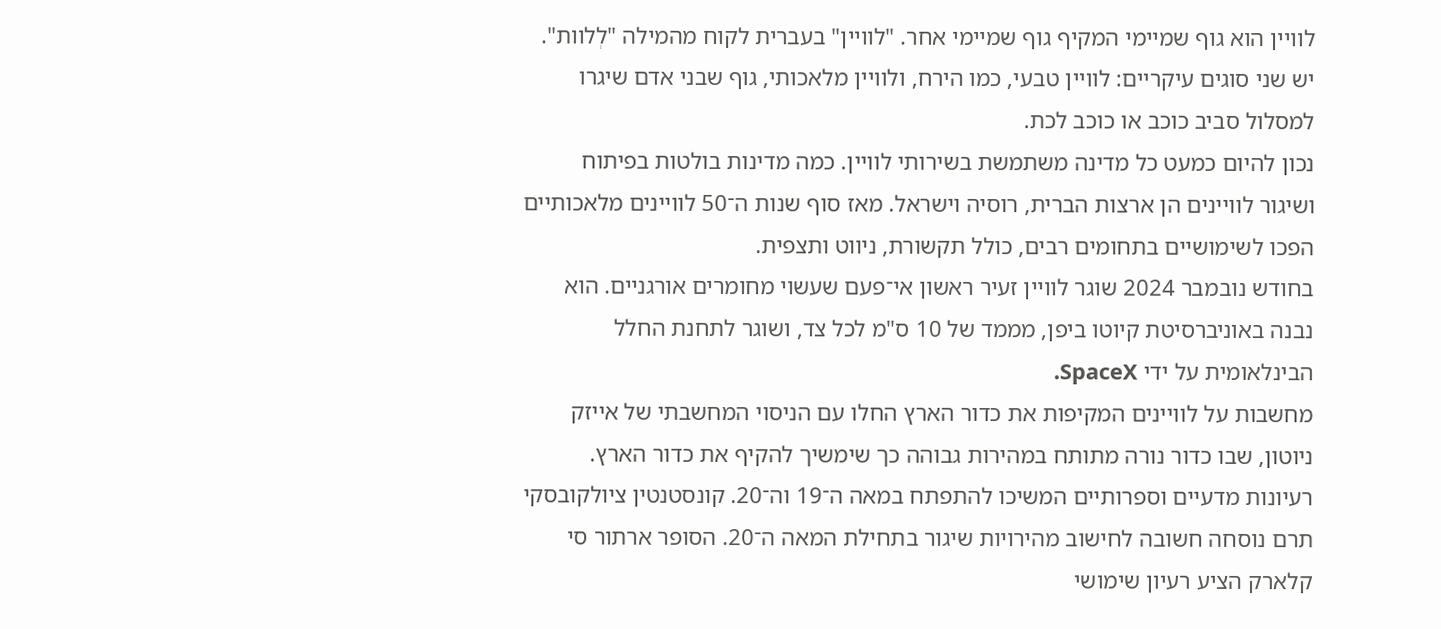לוויין הוא גוף שמיימי המקיף גוף שמיימי אחר. "לוויין" בעברית לקוח מהמילה "לְלוות". יש שני סוגים עיקריים: לוויין טבעי, כמו הירח, ולוויין מלאכותי, גוף שבני אדם שיגרו למסלול סביב כוכב או כוכב לכת.
נכון להיום כמעט כל מדינה משתמשת בשירותי לוויין. כמה מדינות בולטות בפיתוח ושיגור לוויינים הן ארצות הברית, רוסיה וישראל. מאז סוף שנות ה־50 לוויינים מלאכותיים הפכו לשימושיים בתחומים רבים, כולל תקשורת, ניווט ותצפית.
בחודש נובמבר 2024 שוגר לוויין זעיר ראשון אי־פעם שעשוי מחומרים אורגניים. הוא נבנה באוניברסיטת קיוטו ביפן, מממד של 10 ס"מ לכל צד, ושוגר לתחנת החלל הבינלאומית על ידי SpaceX.
מחשבות על לוויינים המקיפות את כדור הארץ החלו עם הניסוי המחשבתי של אייזק ניוטון, שבו כדור נורה מתותח במהירות גבוהה כך שימשיך להקיף את כדור הארץ. רעיונות מדעיים וספרותיים המשיכו להתפתח במאה ה־19 וה־20. קונסטנטין ציולקובסקי תרם נוסחה חשובה לחישוב מהירויות שיגור בתחילת המאה ה־20. הסופר ארתור סי קלארק הציע רעיון שימושי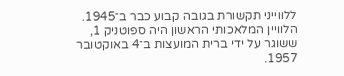ללווייני תקשורת בגובה קבוע כבר ב־1945. הלוויין המלאכותי הראשון היה ספוטניק 1, ששוגר על ידי ברית המועצות ב־4 באוקטובר 1957.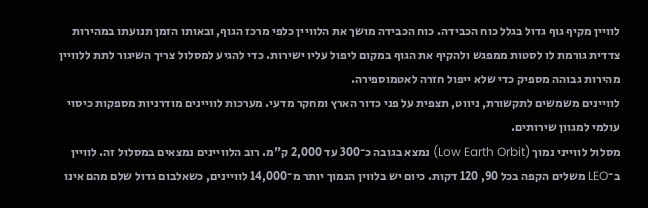לוויין מקיף גוף גדול בגלל כוח הכבידה. כוח הכבידה מושך את הלוויין כלפי מרכז הגוף, ובאותו הזמן תנועתו במהירות צדדית גורמת לו לסטות ממפגש ולהקיף את הגוף במקום ליפול עליו ישירות. כדי להגיע למסלול צריך השיגור לתת ללוויין מהירות גבוהה מספיק כדי שלא ייפול חזרה לאטמוספירה.
לוויינים משמשים לתקשורת, ניווט, תצפית על פני כדור הארץ ומחקר מדעי. מערכות לוויינים מודרניות מספקות כיסוי עולמי למגוון שירותים.
מסלול לווייני נמוך (Low Earth Orbit) נמצא בגובה כ־300 עד 2,000 ק"מ. רוב הלוויינים נמצאים במסלול זה. לוויין ב־LEO משלים הקפה בכל 90, 120 דקות. כיום יש בלווין הנמוך יותר מ־14,000 לוויינים, כשאלבום גדול שלם מהם אינו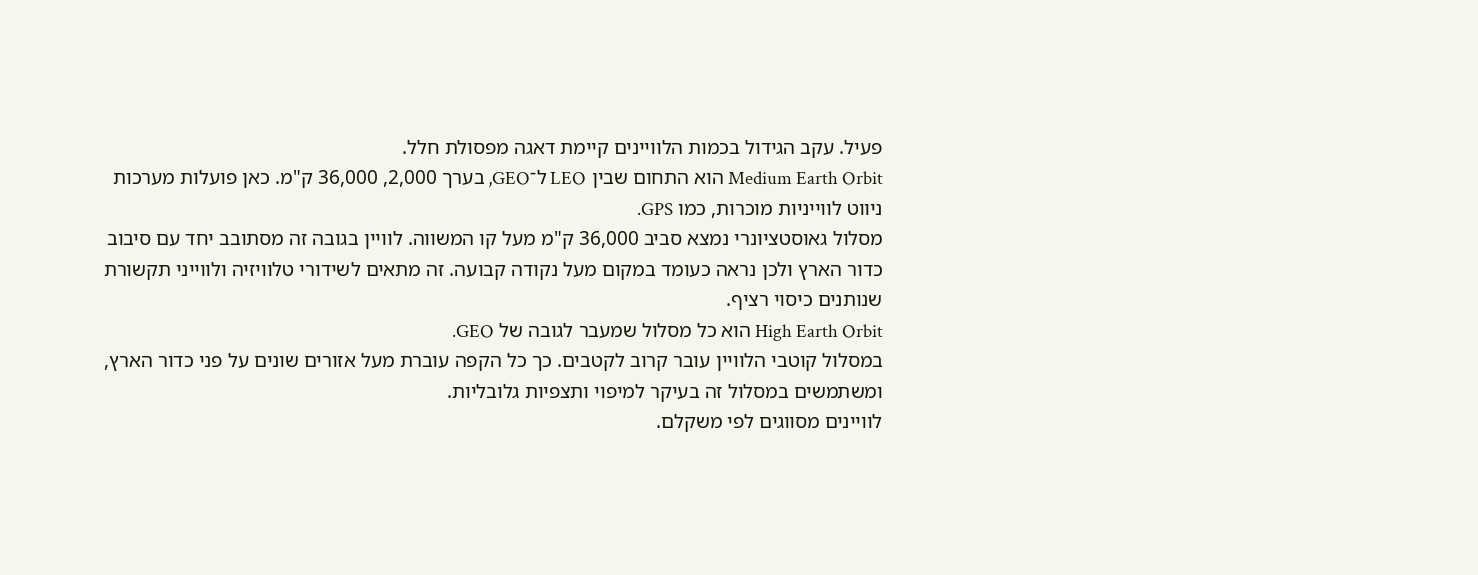פעיל. עקב הגידול בכמות הלוויינים קיימת דאגה מפסולת חלל.
Medium Earth Orbit הוא התחום שבין LEO ל־GEO, בערך 2,000, 36,000 ק"מ. כאן פועלות מערכות ניווט לווייניות מוכרות, כמו GPS.
מסלול גאוסטציונרי נמצא סביב 36,000 ק"מ מעל קו המשווה. לוויין בגובה זה מסתובב יחד עם סיבוב כדור הארץ ולכן נראה כעומד במקום מעל נקודה קבועה. זה מתאים לשידורי טלוויזיה ולווייני תקשורת שנותנים כיסוי רציף.
High Earth Orbit הוא כל מסלול שמעבר לגובה של GEO.
במסלול קוטבי הלוויין עובר קרוב לקטבים. כך כל הקפה עוברת מעל אזורים שונים על פני כדור הארץ, ומשתמשים במסלול זה בעיקר למיפוי ותצפיות גלובליות.
לוויינים מסווגים לפי משקלם.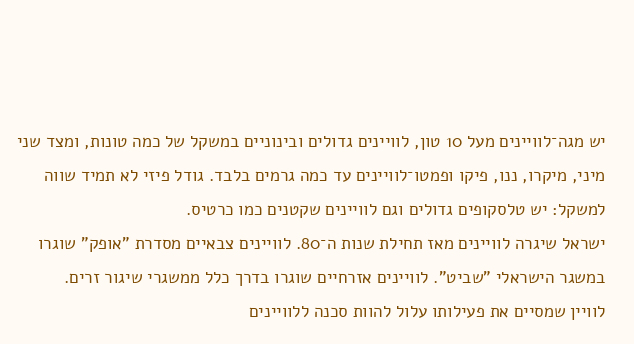יש מגה־לוויינים מעל 10 טון, לוויינים גדולים ובינוניים במשקל של כמה טונות, ומצד שני מיני, מיקרו, ננו, פיקו ופמטו־לוויינים עד כמה גרמים בלבד. גודל פיזי לא תמיד שווה למשקל: יש טלסקופים גדולים וגם לוויינים שקטנים כמו כרטיס.
ישראל שיגרה לוויינים מאז תחילת שנות ה־80. לוויינים צבאיים מסדרת "אופק" שוגרו במשגר הישראלי "שביט". לוויינים אזרחיים שוגרו בדרך כלל ממשגרי שיגור זרים.
לוויין שמסיים את פעילותו עלול להוות סכנה ללוויינים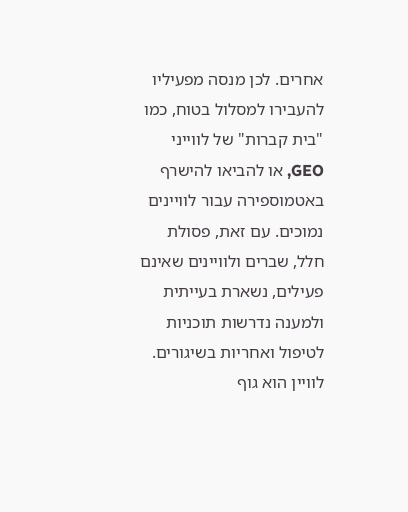אחרים. לכן מנסה מפעיליו להעבירו למסלול בטוח, כמו "בית קברות" של לווייני GEO, או להביאו להישרף באטמוספירה עבור לוויינים נמוכים. עם זאת, פסולת חלל, שברים ולוויינים שאינם פעילים, נשארת בעייתית ולמענה נדרשות תוכניות לטיפול ואחריות בשיגורים.
לוויין הוא גוף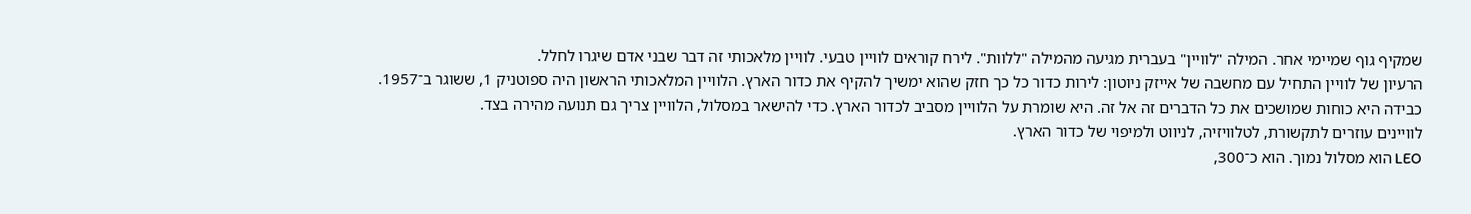שמקיף גוף שמיימי אחר. המילה "לוויין" בעברית מגיעה מהמילה "ללוות". לירח קוראים לוויין טבעי. לוויין מלאכותי זה דבר שבני אדם שיגרו לחלל.
הרעיון של לוויין התחיל עם מחשבה של אייזק ניוטון: לירות כדור כל כך חזק שהוא ימשיך להקיף את כדור הארץ. הלוויין המלאכותי הראשון היה ספוטניק 1, ששוגר ב־1957.
כבידה היא כוחות שמושכים את כל הדברים זה אל זה. היא שומרת על הלוויין מסביב לכדור הארץ. כדי להישאר במסלול, הלוויין צריך גם תנועה מהירה בצד.
לוויינים עוזרים לתקשורת, לטלוויזיה, לניווט ולמיפוי של כדור הארץ.
LEO הוא מסלול נמוך. הוא כ־300,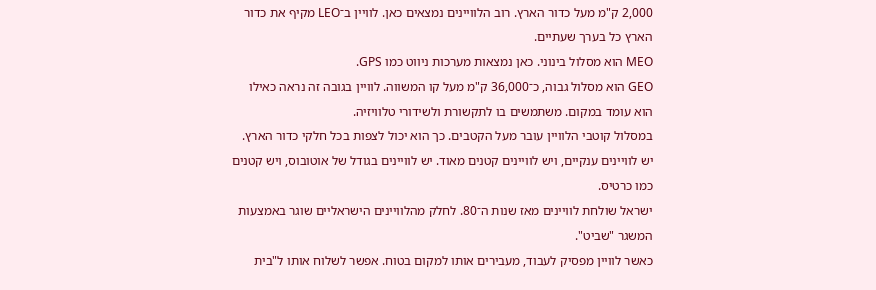2,000 ק"מ מעל כדור הארץ. רוב הלוויינים נמצאים כאן. לוויין ב־LEO מקיף את כדור הארץ כל בערך שעתיים.
MEO הוא מסלול בינוני. כאן נמצאות מערכות ניווט כמו GPS.
GEO הוא מסלול גבוה, כ־36,000 ק"מ מעל קו המשווה. לוויין בגובה זה נראה כאילו הוא עומד במקום. משתמשים בו לתקשורת ולשידורי טלוויזיה.
במסלול קוטבי הלוויין עובר מעל הקטבים. כך הוא יכול לצפות בכל חלקי כדור הארץ.
יש לוויינים ענקיים, ויש לוויינים קטנים מאוד. יש לוויינים בגודל של אוטובוס, ויש קטנים כמו כרטיס.
ישראל שולחת לוויינים מאז שנות ה־80. לחלק מהלוויינים הישראליים שוגר באמצעות המשגר "שביט".
כאשר לוויין מפסיק לעבוד, מעבירים אותו למקום בטוח. אפשר לשלוח אותו ל"בית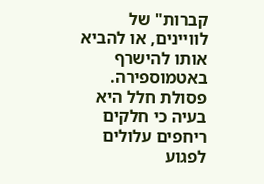קברות" של לוויינים, או להביא אותו להישרף באטמוספירה. פסולת חלל היא בעיה כי חלקים ריחפים עלולים לפגוע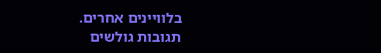בלוויינים אחרים.
תגובות גולשים